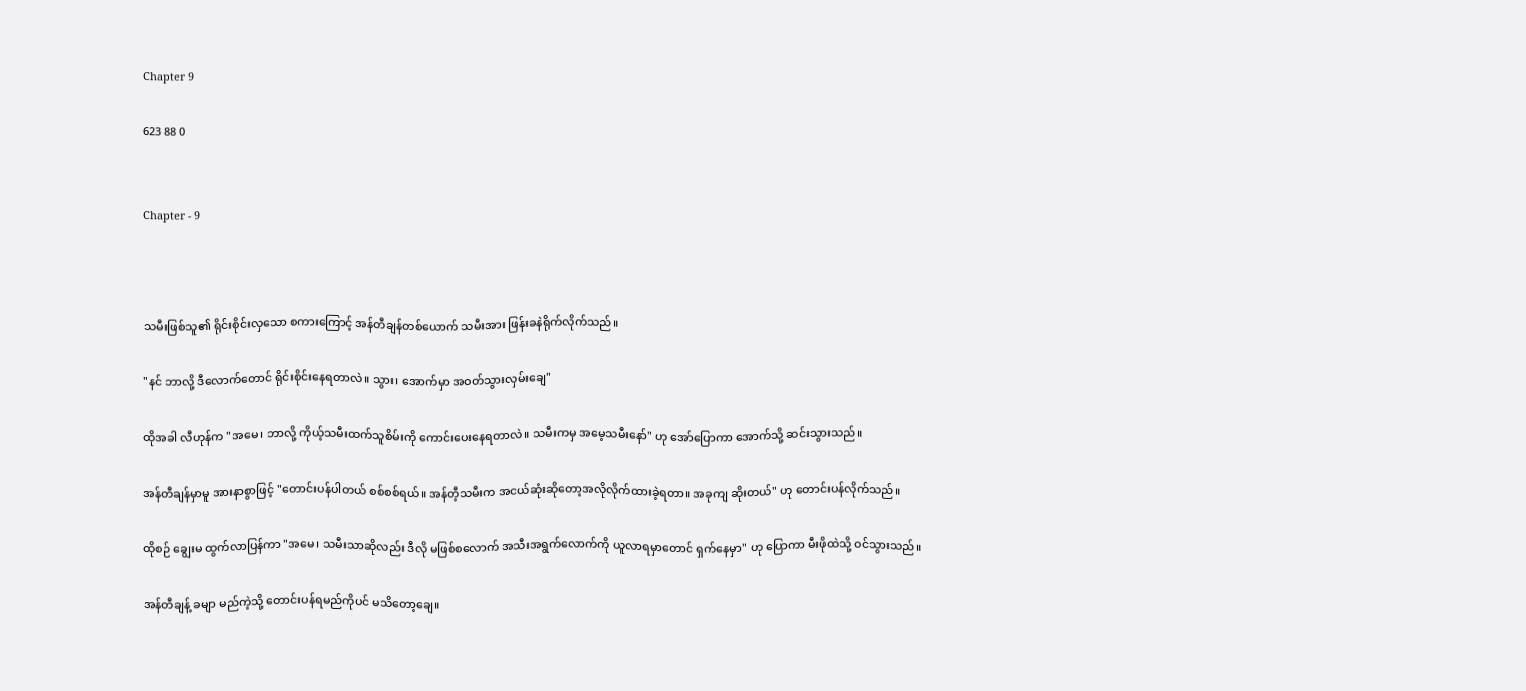Chapter 9

623 88 0


Chapter - 9



သမီးဖြစ်သူ၏ ရိုင်းစိုင်းလှသော စကားကြောင့် အန်တီချန်တစ်ယောက် သမီးအား ဖြန်းခနဲရိုက်လိုက်သည်။

"နင် ဘာလို့ ဒီလောက်တောင် ရိုင်းစိုင်းနေရတာလဲ။ သွား၊ အောက်မှာ အဝတ်သွားလှမ်းချေ"

ထိုအခါ လီဟုန်က "အမေ၊ ဘာလို့ ကိုယ့်သမီးထက်သူစိမ်းကို ကောင်းပေးနေရတာလဲ။ သမီးကမှ အမေ့သမီးနော်" ဟု အော်ပြောကာ အောက်သို့ ဆင်းသွားသည်။

အန်တီချန်မှာမူ အားနာစွာဖြင့် "တောင်းပန်ပါတယ် စစ်စစ်ရယ်။ အန်တီ့သမီးက အငယ်ဆုံးဆိုတော့အလိုလိုက်ထားခဲ့ရတာ။ အခုကျ ဆိုးတယ်" ဟု တောင်းပန်လိုက်သည်။

ထိုစဉ် ချွေးမ ထွက်လာပြန်ကာ "အမေ၊ သမီးသာဆိုလည်း ဒီလို မဖြစ်စလောက် အသီးအရွက်လောက်ကို ယူလာရမှာတောင် ရှက်နေမှာ" ဟု ပြောကာ မီးဖိုထဲသို့ ဝင်သွားသည်။

အန်တီချန့် ခမျာ မည်ကဲ့သို့ တောင်းပန်ရမည်ကိုပင် မသိတော့ချေ။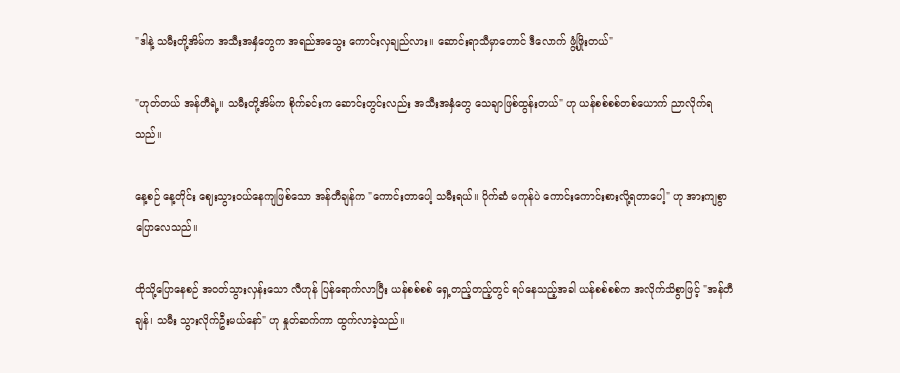"ဒါနဲ့ သမီးတို့အိမ်က အသီးအနှံတွေက အရည်အသွေး ကောင်းလှချည်လား။ ဆောင်းရာသီမှာတောင် ဒီလောက် ဖွံ့ဖြိုးတယ်"

"ဟုတ်တယ် အန်တီရဲ့။ သမီးတို့အိမ်က စိုက်ခင်းက ဆောင်းတွင်းလည်း အသီးအနှံတွေ သေချာဖြစ်ထွန်းတယ်" ဟု ယန်စစ်စစ်တစ်ယောက် ညာလိုက်ရသည်။

နေ့စဉ် နေ့တိုင်း ဈေးသွားဝယ်နေကျဖြစ်သော အန်တီချန်က "ကောင်းတာပေါ့ သမီးရယ်။ ပိုက်ဆံ မကုန်ပဲ ကောင်းကောင်းစားလို့ရတာပေါ့" ဟု အားကျစွာ ပြောလေသည်။

ထိုသို့ပြောနေစဉ် အဝတ်သွားလှန်းသော လီဟုန် ပြန်ရောက်လာပြီး ယန်စစ်စစ် ရှေ့တည့်တည့်တွင် ရပ်နေသည့်အခါ ယန်စစ်စစ်က အလိုက်သိစွာဖြင့် "အန်တီချန်၊ သမီး သွားလိုက်ဦးမယ်နော်" ဟု နှုတ်ဆက်ကာ ထွက်လာခဲ့သည်။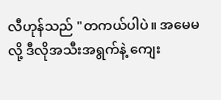လီဟုန်သည် "တကယ်ပါပဲ။ အမေမလို့ ဒီလိုအသီးအရွက်နဲ့ ကျေး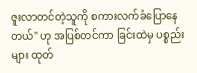ဇူးလာတင်တဲ့သူကို စကားလက်ခံပြောနေတယ်" ဟု အပြစ်တင်ကာ ခြင်းထဲမှ ပစ္စည်းများ ထုတ်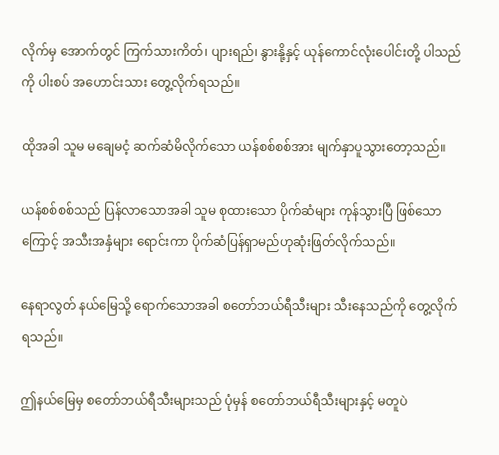လိုက်မှ အောက်တွင် ကြက်သားကိတ်၊ ပျားရည်၊ နွားနို့နှင့် ယုန်ကောင်လုံးပေါင်းတို့ ပါသည်ကို ပါးစပ် အဟောင်းသား တွေ့လိုက်ရသည်။

ထိုအခါ သူမ မချေမငံ့ ဆက်ဆံမိလိုက်သော ယန်စစ်စစ်အား မျက်နှာပူသွားတော့သည်။

ယန်စစ်စစ်သည် ပြန်လာသောအခါ သူမ စုထားသော ပိုက်ဆံများ ကုန်သွားပြီ ဖြစ်သောကြောင့် အသီးအနှံများ ရောင်းကာ ပိုက်ဆံပြန်ရှာမည်ဟုဆုံးဖြတ်လိုက်သည်။

နေရာလွတ် နယ်မြေသို့ ရောက်သောအခါ စတော်ဘယ်ရီသီးများ သီးနေသည်ကို တွေ့လိုက်ရသည်။

ဤနယ်မြေမှ စတော်ဘယ်ရီသီးများသည် ပုံမှန် စတော်ဘယ်ရီသီးများနှင့် မတူပဲ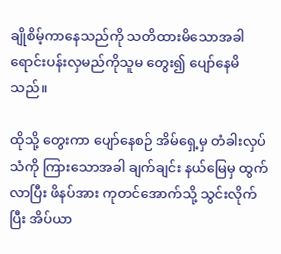ချိုစိမ့်ကာနေသည်ကို သတိထားမိသောအခါ ရောင်းပန်းလှမည်ကိုသူမ တွေး၍ ပျော်နေမိသည်။

ထိုသို့ တွေးကာ ပျော်နေစဉ် အိမ်ရှေ့မှ တံခါးလှပ်သံကို ကြားသောအခါ ချက်ချင်း နယ်မြေမှ ထွက်လာပြီး ဖိနပ်အား ကုတင်အောက်သို့ သွင်းလိုက်ပြီး အိပ်ယာ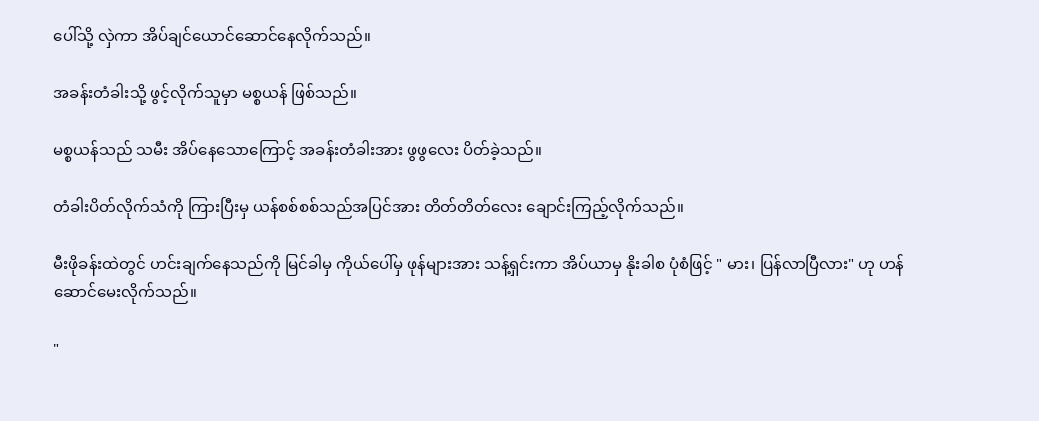ပေါ်သို့ လှဲကာ အိပ်ချင်ယောင်ဆောင်နေလိုက်သည်။

အခန်းတံခါးသို့ ဖွင့်လိုက်သူမှာ မစ္စယန် ဖြစ်သည်။

မစ္စယန်သည် သမီး အိပ်နေသောကြောင့် အခန်းတံခါးအား ဖွဖွလေး ပိတ်ခဲ့သည်။

တံခါးပိတ်လိုက်သံကို ကြားပြီးမှ ယန်စစ်စစ်သည်အပြင်အား တိတ်တိတ်လေး ချောင်းကြည့်လိုက်သည်။

မီးဖိုခန်းထဲတွင် ဟင်းချက်နေသည်ကို မြင်ခါမှ ကိုယ်ပေါ်မှ ဖုန်များအား သန့်ရှင်းကာ အိပ်ယာမှ နိုးခါစ ပုံစံဖြင့် " မား၊ ပြန်လာပြီလား" ဟု ဟန်ဆောင်မေးလိုက်သည်။

"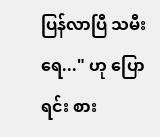ပြန်လာပြီ သမီးရေ..." ဟု ပြောရင်း စား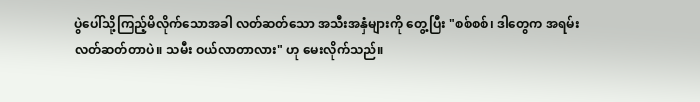ပွဲပေါ်သို့ကြည့်မိလိုက်သောအခါ လတ်ဆတ်သော အသီးအနှံများကို တွေ့ပြီး "စစ်စစ်၊ ဒါတွေက အရမ်းလတ်ဆတ်တာပဲ။ သမီး ဝယ်လာတာလား" ဟု မေးလိုက်သည်။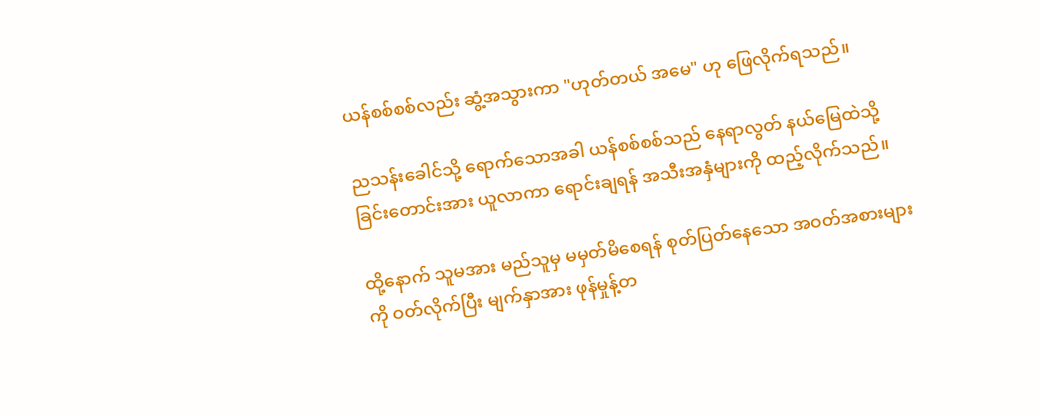ယန်စစ်စစ်လည်း ဆွံ့အသွားကာ "ဟုတ်တယ် အမေ" ဟု ဖြေလိုက်ရသည်။

ညသန်းခေါင်သို့ ရောက်သောအခါ ယန်စစ်စစ်သည် နေရာလွတ် နယ်မြေထဲသို့ ခြင်းတောင်းအား ယူလာကာ ရောင်းချရန် အသီးအနှံများကို ထည့်လိုက်သည်။

ထို့နောက် သူမအား မည်သူမှ မမှတ်မိစေရန် စုတ်ပြတ်နေသော အဝတ်အစားများကို ဝတ်လိုက်ပြီး မျက်နှာအား ဖုန်မှုန့်တ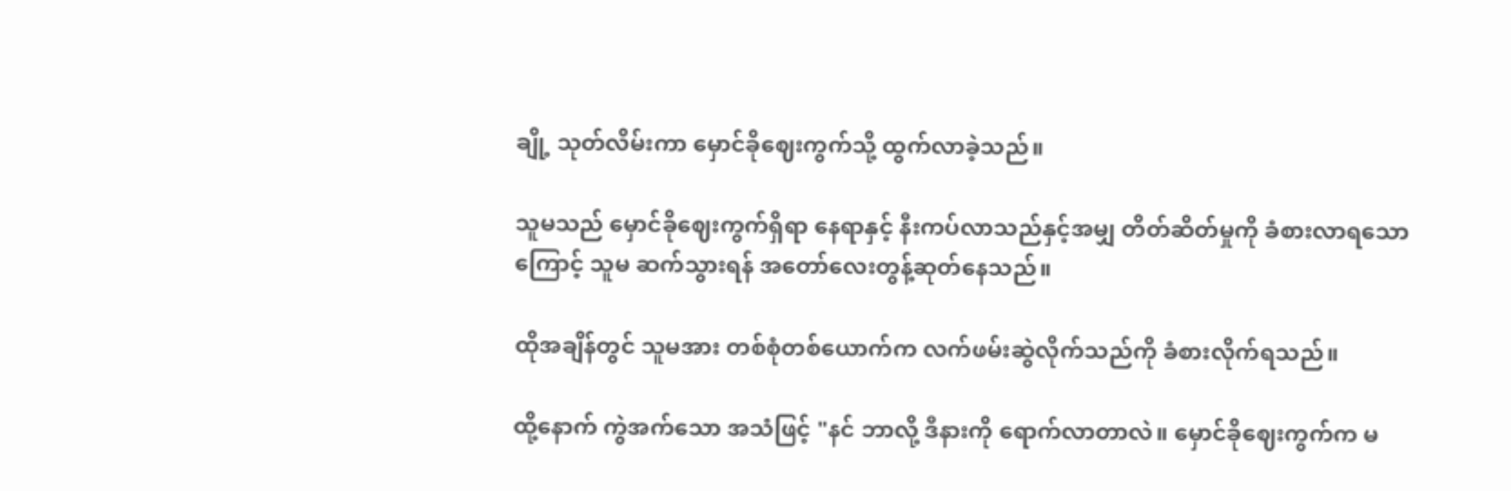ချို့ သုတ်လိမ်းကာ မှောင်ခိုဈေးကွက်သို့ ထွက်လာခဲ့သည်။

သူမသည် မှောင်ခိုဈေးကွက်ရှိရာ နေရာနှင့် နီးကပ်လာသည်နှင့်အမျှ တိတ်ဆိတ်မှုကို ခံစားလာရသောကြောင့် သူမ ဆက်သွားရန် အတော်လေးတွန့်ဆုတ်နေသည်။

ထိုအချိန်တွင် သူမအား တစ်စုံတစ်ယောက်က လက်ဖမ်းဆွဲလိုက်သည်ကို ခံစားလိုက်ရသည်။

ထို့နောက် ကွဲအက်သော အသံဖြင့် "နင် ဘာလို့ ဒီနားကို ရောက်လာတာလဲ။ မှောင်ခိုဈေးကွက်က မ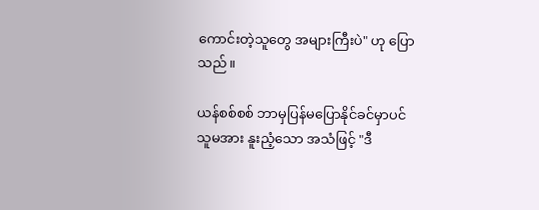ကောင်းတဲ့သူတွေ အများကြီးပဲ" ဟု ပြောသည်။

ယန်စစ်စစ် ဘာမှပြန်မပြောနိုင်ခင်မှာပင် သူမအား နူးညံ့သော အသံဖြင့် "ဒီ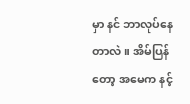မှာ နင် ဘာလုပ်နေတာလဲ။ အိမ်ပြန်တော့ အမေက နင့်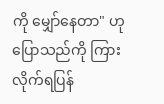ကို မျှော်နေတာ" ဟု ပြောသည်ကို ကြားလိုက်ရပြန်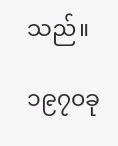သည်။

၁၉၇၀ခု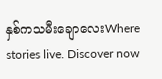နှစ်ကသမီးချောလေးWhere stories live. Discover now